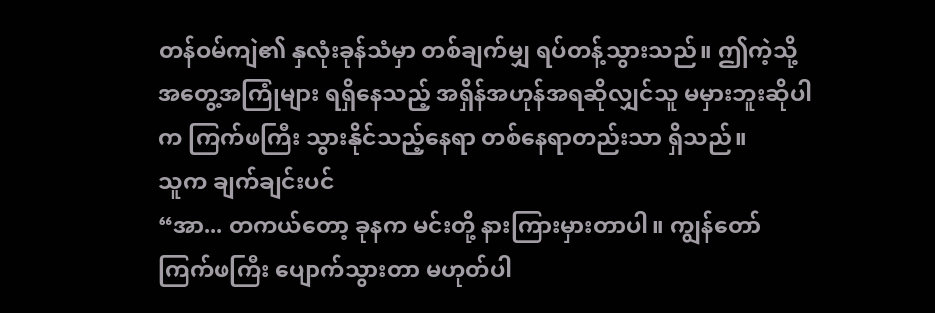တန်ဝမ်ကျဲ၏ နှလုံးခုန်သံမှာ တစ်ချက်မျှ ရပ်တန့်သွားသည်။ ဤကဲ့သို့ အတွေ့အကြုံများ ရရှိနေသည့် အရှိန်အဟုန်အရဆိုလျှင်သူ မမှားဘူးဆိုပါက ကြက်ဖကြီး သွားနိုင်သည့်နေရာ တစ်နေရာတည်းသာ ရှိသည်။
သူက ချက်ချင်းပင်
“အာ... တကယ်တော့ ခုနက မင်းတို့ နားကြားမှားတာပါ။ ကျွန်တော် ကြက်ဖကြီး ပျောက်သွားတာ မဟုတ်ပါ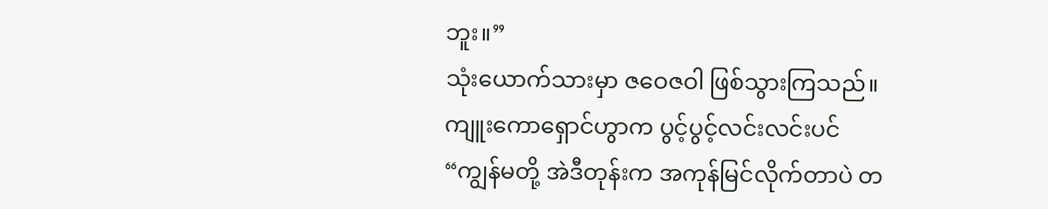ဘူး။”
သုံးယောက်သားမှာ ဇဝေဇဝါ ဖြစ်သွားကြသည်။
ကျူးကောရှောင်ဟွာက ပွင့်ပွင့်လင်းလင်းပင်
“ကျွန်မတို့ အဲဒီတုန်းက အကုန်မြင်လိုက်တာပဲ တ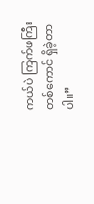ကယ်ပဲ ကြက်ဖကြီး တစ်ကောင် ရှိခဲ့တာပါ။”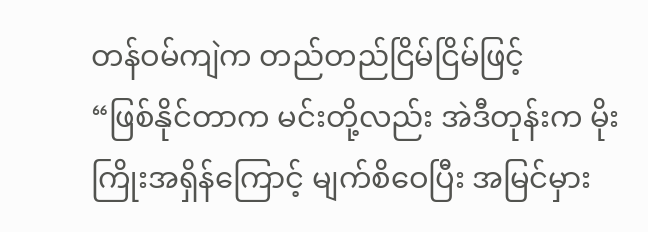တန်ဝမ်ကျဲက တည်တည်ငြိမ်ငြိမ်ဖြင့်
“ဖြစ်နိုင်တာက မင်းတို့လည်း အဲဒီတုန်းက မိုးကြိုးအရှိန်ကြောင့် မျက်စိဝေပြီး အမြင်မှား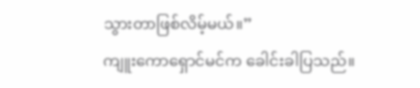သွားတာဖြစ်လိမ့်မယ်။”
ကျူးကောရှောင်မင်က ခေါင်းခါပြသည်။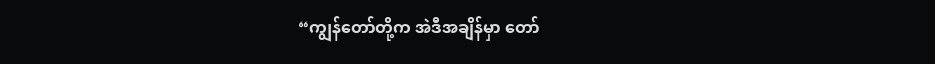“ကျွန်တော်တို့က အဲဒီအချိန်မှာ တော်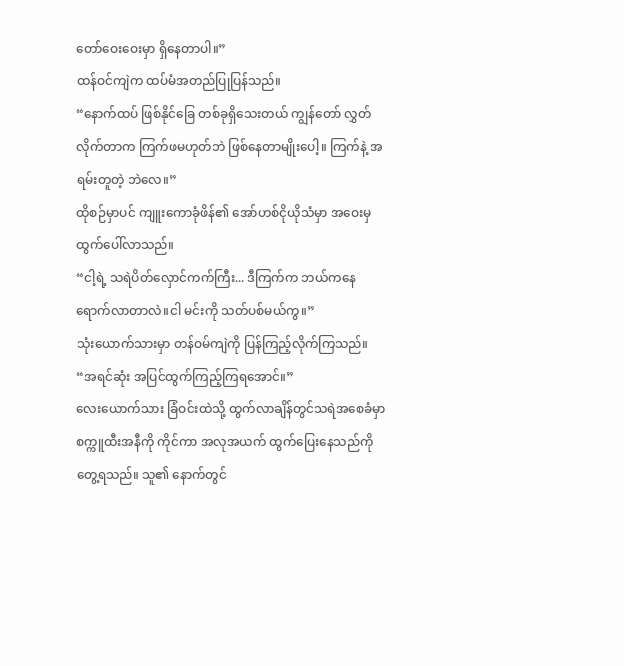တော်ဝေးဝေးမှာ ရှိနေတာပါ။”
ထန်ဝင်ကျဲက ထပ်မံအတည်ပြုပြန်သည်။
“နောက်ထပ် ဖြစ်နိုင်ခြေ တစ်ခုရှိသေးတယ် ကျွန်တော် လွှတ်လိုက်တာက ကြက်ဖမဟုတ်ဘဲ ဖြစ်နေတာမျိုးပေါ့။ ကြက်နဲ့ အရမ်းတူတဲ့ ဘဲလေ။”
ထိုစဉ်မှာပင် ကျူးကောခုံဖိန်၏ အော်ဟစ်ငိုယိုသံမှာ အဝေးမှ ထွက်ပေါ်လာသည်။
“ငါ့ရဲ့ သရဲပိတ်လှောင်ကက်ကြီး... ဒီကြက်က ဘယ်ကနေ ရောက်လာတာလဲ။ငါ မင်းကို သတ်ပစ်မယ်ကွ။”
သုံးယောက်သားမှာ တန်ဝမ်ကျဲကို ပြန်ကြည့်လိုက်ကြသည်။
“အရင်ဆုံး အပြင်ထွက်ကြည့်ကြရအောင်။”
လေးယောက်သား ခြံဝင်းထဲသို့ ထွက်လာချိန်တွင်သရဲအစေခံမှာ စက္ကူထီးအနီကို ကိုင်ကာ အလုအယက် ထွက်ပြေးနေသည်ကို တွေ့ရသည်။ သူ၏ နောက်တွင်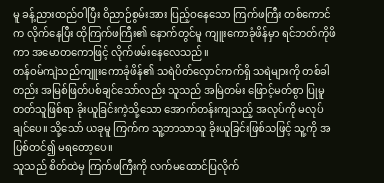မူ ခန့်ညားထည်ဝါပြီး ဝိညာဉ်စွမ်းအား ပြည့်ဝနေသော ကြက်ဖကြီး တစ်ကောင်က လိုက်နေပြီး ထိုကြက်ဖကြီး၏ နောက်တွင်မူ ကျူးကောခုံဖိန်မှာ ရင်ဘတ်ကိုဖိကာ အမောတကောဖြင့် လိုက်ဖမ်းနေလေသည်။
တန်ဝမ်ကျဲသည်ကျူးကောခုံဖိန်၏ သရဲပိတ်လှောင်ကက်ရှိ သရဲများကို တစ်ခါတည်း အမြစ်ဖြတ်ပစ်ချင်သော်လည်း သူသည် အမြဲတမ်း ဖြောင့်မတ်စွာ ပြုမူတတ်သူဖြစ်ရာ ခိုးယူခြင်းကဲ့သို့သော အောက်တန်းကျသည့် အလုပ်ကို မလုပ်ချင်ပေ။ သို့သော် ယခုမူ ကြက်က သူ့ဘာသာသူ ခိုးယူခြင်းဖြစ်သဖြင့် သူ့ကို အပြစ်တင်၍ မရတော့ပေ။
သူသည် စိတ်ထဲမှ ကြက်ဖကြီးကို လက်မထောင်ပြလိုက်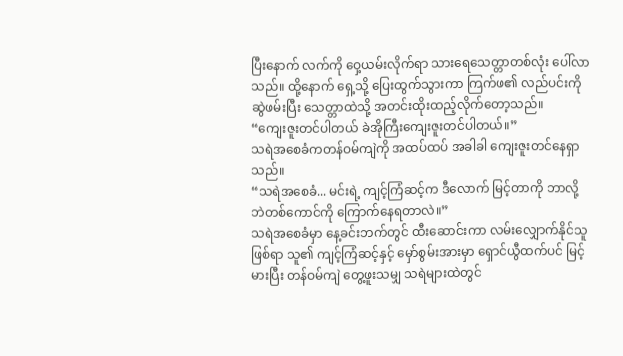ပြီးနောက် လက်ကို ဝှေ့ယမ်းလိုက်ရာ သားရေသေတ္တာတစ်လုံး ပေါ်လာသည်။ ထို့နောက် ရှေ့သို့ ပြေးထွက်သွားကာ ကြက်ဖ၏ လည်ပင်းကို ဆွဲဖမ်းပြီး သေတ္တာထဲသို့ အတင်းထိုးထည့်လိုက်တော့သည်။
“ကျေးဇူးတင်ပါတယ် ခဲအိုကြီးကျေးဇူးတင်ပါတယ်။”
သရဲအစေခံကတန်ဝမ်ကျဲကို အထပ်ထပ် အခါခါ ကျေးဇူးတင်နေရှာသည်။
“သရဲအစေခံ... မင်းရဲ့ ကျင့်ကြံဆင့်က ဒီလောက် မြင့်တာကို ဘာလို့ ဘဲတစ်ကောင်ကို ကြောက်နေရတာလဲ။”
သရဲအစေခံမှာ နေ့ခင်းဘက်တွင် ထီးဆောင်းကာ လမ်းလျှောက်နိုင်သူဖြစ်ရာ သူ၏ ကျင့်ကြံဆင့်နှင့် မှော်စွမ်းအားမှာ ရှောင်ယွီထက်ပင် မြင့်မားပြီး တန်ဝမ်ကျဲ တွေ့ဖူးသမျှ သရဲများထဲတွင်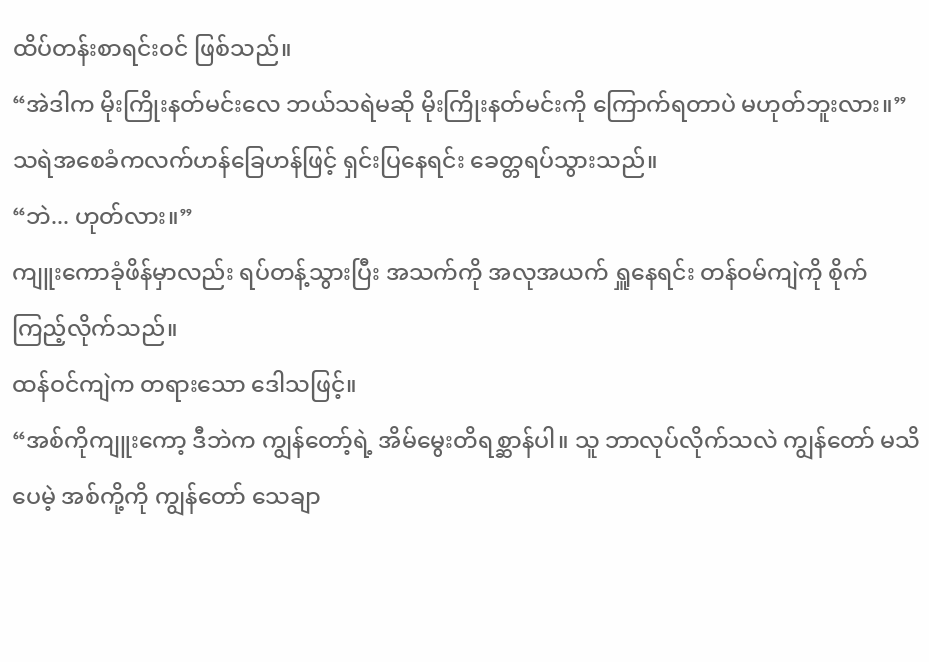ထိပ်တန်းစာရင်းဝင် ဖြစ်သည်။
“အဲဒါက မိုးကြိုးနတ်မင်းလေ ဘယ်သရဲမဆို မိုးကြိုးနတ်မင်းကို ကြောက်ရတာပဲ မဟုတ်ဘူးလား။”
သရဲအစေခံကလက်ဟန်ခြေဟန်ဖြင့် ရှင်းပြနေရင်း ခေတ္တရပ်သွားသည်။
“ဘဲ... ဟုတ်လား။”
ကျူးကောခုံဖိန်မှာလည်း ရပ်တန့်သွားပြီး အသက်ကို အလုအယက် ရှူနေရင်း တန်ဝမ်ကျဲကို စိုက်ကြည့်လိုက်သည်။
ထန်ဝင်ကျဲက တရားသော ဒေါသဖြင့်။
“အစ်ကိုကျူးကော့ ဒီဘဲက ကျွန်တော့်ရဲ့ အိမ်မွေးတိရစ္ဆာန်ပါ။ သူ ဘာလုပ်လိုက်သလဲ ကျွန်တော် မသိပေမဲ့ အစ်ကို့ကို ကျွန်တော် သေချာ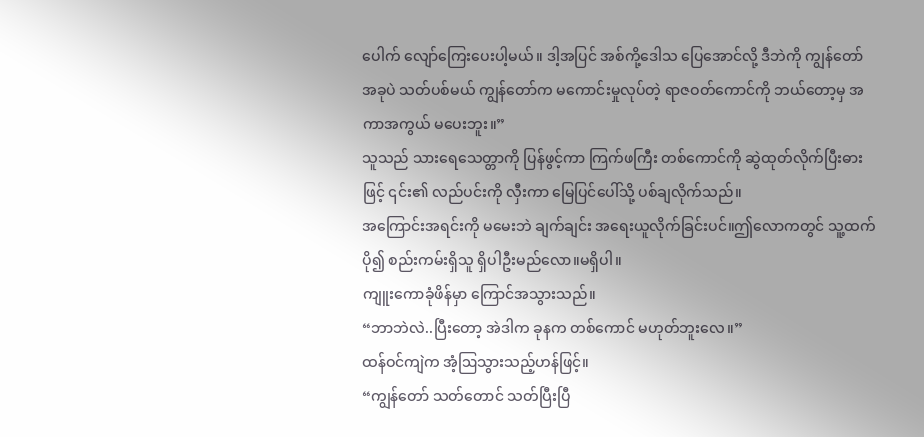ပေါက် လျော်ကြေးပေးပါ့မယ်။ ဒါ့အပြင် အစ်ကို့ဒေါသ ပြေအောင်လို့ ဒီဘဲကို ကျွန်တော် အခုပဲ သတ်ပစ်မယ် ကျွန်တော်က မကောင်းမှုလုပ်တဲ့ ရာဇဝတ်ကောင်ကို ဘယ်တော့မှ အကာအကွယ် မပေးဘူး။”
သူသည် သားရေသေတ္တာကို ပြန်ဖွင့်ကာ ကြက်ဖကြီး တစ်ကောင်ကို ဆွဲထုတ်လိုက်ပြီးဓားဖြင့် ၎င်း၏ လည်ပင်းကို လှီးကာ မြေပြင်ပေါ်သို့ ပစ်ချလိုက်သည်။
အကြောင်းအရင်းကို မမေးဘဲ ချက်ချင်း အရေးယူလိုက်ခြင်းပင်။ဤလောကတွင် သူ့ထက် ပို၍ စည်းကမ်းရှိသူ ရှိပါဦးမည်လော။မရှိပါ။
ကျူးကောခုံဖိန်မှာ ကြောင်အသွားသည်။
“ဘာဘဲလဲ..ပြီးတော့ အဲဒါက ခုနက တစ်ကောင် မဟုတ်ဘူးလေ။”
ထန်ဝင်ကျဲက အံ့ဩသွားသည့်ဟန်ဖြင့်။
“ကျွန်တော် သတ်တောင် သတ်ပြီးပြီ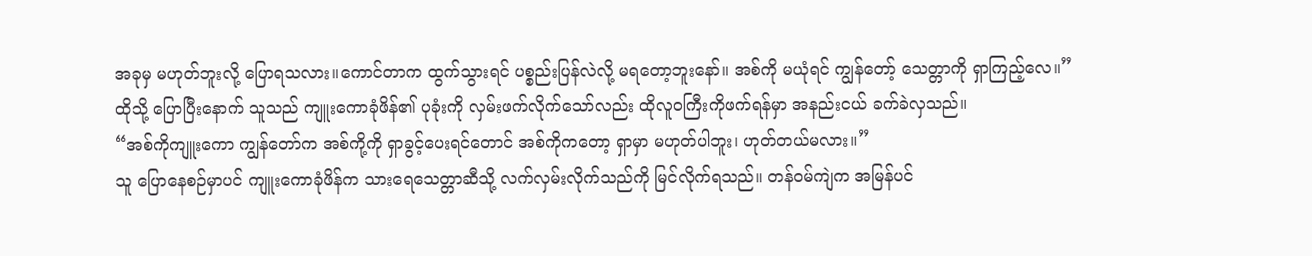အခုမှ မဟုတ်ဘူးလို့ ပြောရသလား။ကောင်တာက ထွက်သွားရင် ပစ္စည်းပြန်လဲလို့ မရတော့ဘူးနော်။ အစ်ကို မယုံရင် ကျွန်တော့် သေတ္တာကို ရှာကြည့်လေ။”
ထိုသို့ ပြောပြီးနောက် သူသည် ကျူးကောခုံဖိန်၏ ပုခုံးကို လှမ်းဖက်လိုက်သော်လည်း ထိုလူဝကြီးကိုဖက်ရန်မှာ အနည်းငယ် ခက်ခဲလှသည်။
“အစ်ကိုကျူးကော ကျွန်တော်က အစ်ကို့ကို ရှာခွင့်ပေးရင်တောင် အစ်ကိုကတော့ ရှာမှာ မဟုတ်ပါဘူး၊ ဟုတ်တယ်မလား။”
သူ ပြောနေစဉ်မှာပင် ကျူးကောခုံဖိန်က သားရေသေတ္တာဆီသို့ လက်လှမ်းလိုက်သည်ကို မြင်လိုက်ရသည်။ တန်ဝမ်ကျဲက အမြန်ပင်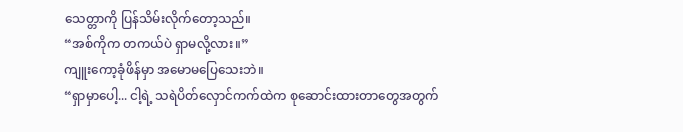သေတ္တာကို ပြန်သိမ်းလိုက်တော့သည်။
“အစ်ကိုက တကယ်ပဲ ရှာမလို့လား။”
ကျူးကော့ခုံဖိန်မှာ အမောမပြေသေးဘဲ။
“ရှာမှာပေါ့... ငါ့ရဲ့ သရဲပိတ်လှောင်ကက်ထဲက စုဆောင်းထားတာတွေအတွက်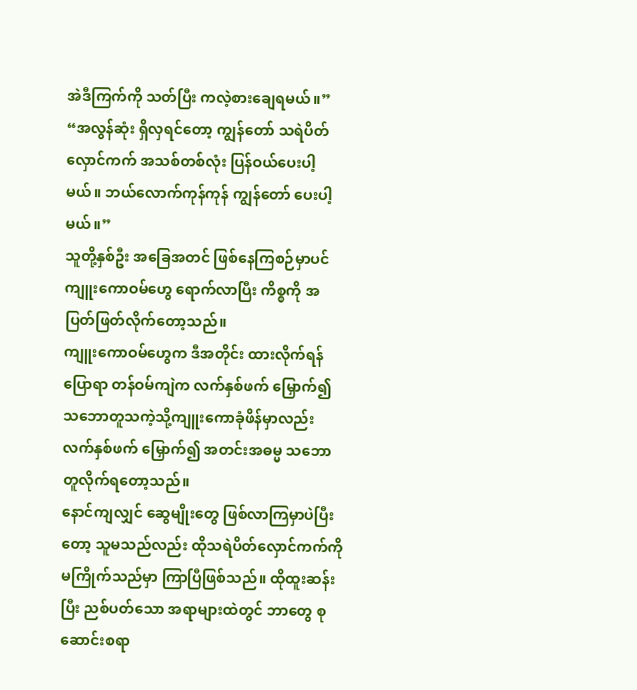အဲဒီကြက်ကို သတ်ပြီး ကလဲ့စားချေရမယ်။”
“အလွန်ဆုံး ရှိလှရင်တော့ ကျွန်တော် သရဲပိတ်လှောင်ကက် အသစ်တစ်လုံး ပြန်ဝယ်ပေးပါ့မယ်။ ဘယ်လောက်ကုန်ကုန် ကျွန်တော် ပေးပါ့မယ်။”
သူတို့နှစ်ဦး အခြေအတင် ဖြစ်နေကြစဉ်မှာပင် ကျူးကောဝမ်ဟွေ ရောက်လာပြီး ကိစ္စကို အပြတ်ဖြတ်လိုက်တော့သည်။
ကျူးကောဝမ်ဟွေက ဒီအတိုင်း ထားလိုက်ရန် ပြောရာ တန်ဝမ်ကျဲက လက်နှစ်ဖက် မြှောက်၍ သဘောတူသကဲ့သို့ကျူးကောခုံဖိန်မှာလည်း လက်နှစ်ဖက် မြှောက်၍ အတင်းအဓမ္မ သဘောတူလိုက်ရတော့သည်။
နောင်ကျလျှင် ဆွေမျိုးတွေ ဖြစ်လာကြမှာပဲပြီးတော့ သူမသည်လည်း ထိုသရဲပိတ်လှောင်ကက်ကို မကြိုက်သည်မှာ ကြာပြီဖြစ်သည်။ ထိုထူးဆန်းပြီး ညစ်ပတ်သော အရာများထဲတွင် ဘာတွေ စုဆောင်းစရာ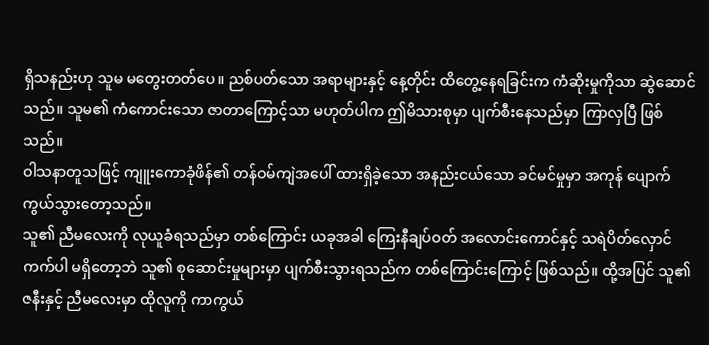ရှိသနည်းဟု သူမ မတွေးတတ်ပေ။ ညစ်ပတ်သော အရာများနှင့် နေ့တိုင်း ထိတွေ့နေရခြင်းက ကံဆိုးမှုကိုသာ ဆွဲဆောင်သည်။ သူမ၏ ကံကောင်းသော ဇာတာကြောင့်သာ မဟုတ်ပါက ဤမိသားစုမှာ ပျက်စီးနေသည်မှာ ကြာလှပြီ ဖြစ်သည်။
ဝါသနာတူသဖြင့် ကျူးကောခုံဖိန်၏ တန်ဝမ်ကျဲအပေါ် ထားရှိခဲ့သော အနည်းငယ်သော ခင်မင်မှုမှာ အကုန် ပျောက်ကွယ်သွားတော့သည်။
သူ၏ ညီမလေးကို လုယူခံရသည်မှာ တစ်ကြောင်း ယခုအခါ ကြေးနီချပ်ဝတ် အလောင်းကောင်နှင့် သရဲပိတ်လှောင်ကက်ပါ မရှိတော့ဘဲ သူ၏ စုဆောင်းမှုများမှာ ပျက်စီးသွားရသည်က တစ်ကြောင်းကြောင့် ဖြစ်သည်။ ထို့အပြင် သူ၏ဇနီးနှင့် ညီမလေးမှာ ထိုလူကို ကာကွယ်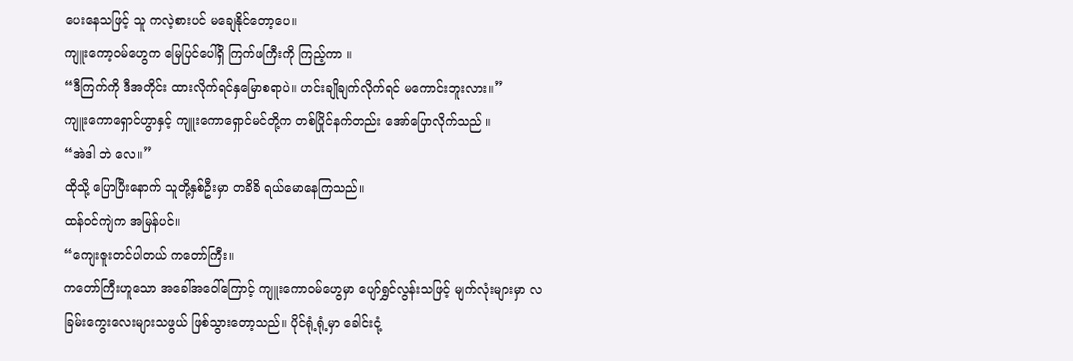ပေးနေသဖြင့် သူ ကလဲ့စားပင် မချေနိုင်တော့ပေ။
ကျူးကော့ဝမ်ဟွေက မြေပြင်ပေါ်ရှိ ကြက်ဖကြီးကို ကြည့်ကာ ။
“ဒီကြက်ကို ဒီအတိုင်း ထားလိုက်ရင်နှမြောစရာပဲ။ ဟင်းချိုချက်လိုက်ရင် မကောင်းဘူးလား။”
ကျူးကောရှောင်ဟွာနှင့် ကျူးကောရှောင်မင်တို့က တစ်ပြိုင်နက်တည်း အော်ပြောလိုက်သည် ။
“အဲဒါ ဘဲ လေ။”
ထိုသို့ ပြောပြီးနောက် သူတို့နှစ်ဦးမှာ တခိခိ ရယ်မောနေကြသည်။
ထန်ဝင်ကျဲက အမြန်ပင်။
“ကျေးဇူးတင်ပါတယ် ကတော်ကြီး။
ကတော်ကြီးဟူသော အခေါ်အဝေါ်ကြောင့် ကျူးကောဝမ်ဟွေမှာ ပျော်ရွှင်လွန်းသဖြင့် မျက်လုံးများမှာ လခြမ်းကွေးလေးများသဖွယ် ဖြစ်သွားတော့သည်။ ပိုင်ရုံ့ရုံ့မှာ ခေါင်းငုံ့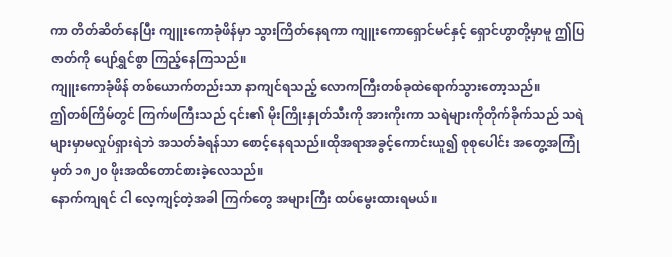ကာ တိတ်ဆိတ်နေပြီး ကျူးကောခုံဖိန်မှာ သွားကြိတ်နေရကာ ကျူးကောရှောင်မင်နှင့် ရှောင်ဟွာတို့မှာမူ ဤပြဇာတ်ကို ပျော်ရွှင်စွာ ကြည့်နေကြသည်။
ကျူးကောခုံဖိန် တစ်ယောက်တည်းသာ နာကျင်ရသည့် လောကကြီးတစ်ခုထဲရောက်သွားတော့သည်။
ဤတစ်ကြိမ်တွင် ကြက်ဖကြီးသည် ၎င်း၏ မိုးကြိုးနှုတ်သီးကို အားကိုးကာ သရဲများကိုတိုက်ခိုက်သည် သရဲများမှာမလှုပ်ရှားရဲဘဲ အသတ်ခံရန်သာ စောင့်နေရသည်။ထိုအရာအခွင့်ကောင်းယူ၍ စုစုပေါင်း အတွေ့အကြုံမှတ် ၁၈၂၀ ဖိုးအထိတောင်စားခဲ့လေသည်။
နောက်ကျရင် ငါ လေ့ကျင့်တဲ့အခါ ကြက်တွေ အများကြီး ထပ်မွေးထားရမယ်။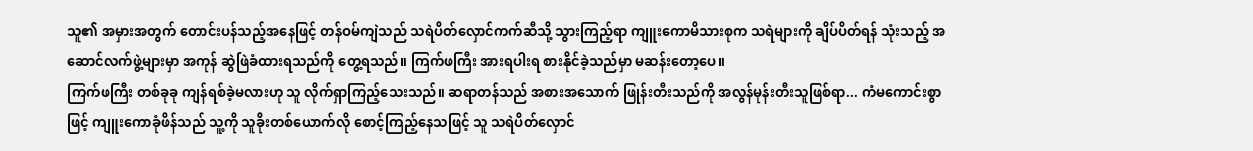သူ၏ အမှားအတွက် တောင်းပန်သည့်အနေဖြင့် တန်ဝမ်ကျဲသည် သရဲပိတ်လှောင်ကက်ဆီသို့ သွားကြည့်ရာ ကျူးကောမိသားစုက သရဲများကို ချိပ်ပိတ်ရန် သုံးသည့် အဆောင်လက်ဖွဲ့များမှာ အကုန် ဆွဲဖြဲခံထားရသည်ကို တွေ့ရသည်။ ကြက်ဖကြီး အားရပါးရ စားနိုင်ခဲ့သည်မှာ မဆန်းတော့ပေ။
ကြက်ဖကြီး တစ်ခုခု ကျန်ရစ်ခဲ့မလားဟု သူ လိုက်ရှာကြည့်သေးသည်။ ဆရာတန်သည် အစားအသောက် ဖြုန်းတီးသည်ကို အလွန်မုန်းတီးသူဖြစ်ရာ... ကံမကောင်းစွာဖြင့် ကျူးကောခုံဖိန်သည် သူ့ကို သူခိုးတစ်ယောက်လို စောင့်ကြည့်နေသဖြင့် သူ သရဲပိတ်လှောင်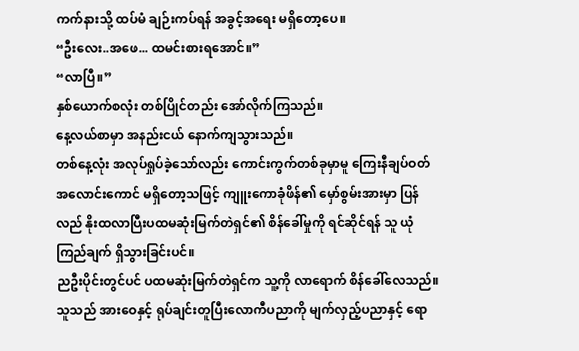ကက်နားသို့ ထပ်မံ ချဉ်းကပ်ရန် အခွင့်အရေး မရှိတော့ပေ။
“ဦးလေး..အဖေ... ထမင်းစားရအောင်။”
“လာပြီ။”
နှစ်ယောက်စလုံး တစ်ပြိုင်တည်း အော်လိုက်ကြသည်။
နေ့လယ်စာမှာ အနည်းငယ် နောက်ကျသွားသည်။
တစ်နေ့လုံး အလုပ်ရှုပ်ခဲ့သော်လည်း ကောင်းကွက်တစ်ခုမှာမူ ကြေးနီချပ်ဝတ်အလောင်းကောင် မရှိတော့သဖြင့် ကျူးကောခုံဖိန်၏ မှော်စွမ်းအားမှာ ပြန်လည် နိုးထလာပြီးပထမဆုံးမြက်တဲရှင်၏ စိန်ခေါ်မှုကို ရင်ဆိုင်ရန် သူ ယုံကြည်ချက် ရှိသွားခြင်းပင်။
ညဦးပိုင်းတွင်ပင် ပထမဆုံးမြက်တဲရှင်က သူ့ကို လာရောက် စိန်ခေါ်လေသည်။
သူသည် အားဝေနှင့် ရုပ်ချင်းတူပြီးလောကီပညာကို မျက်လှည့်ပညာနှင့် ရော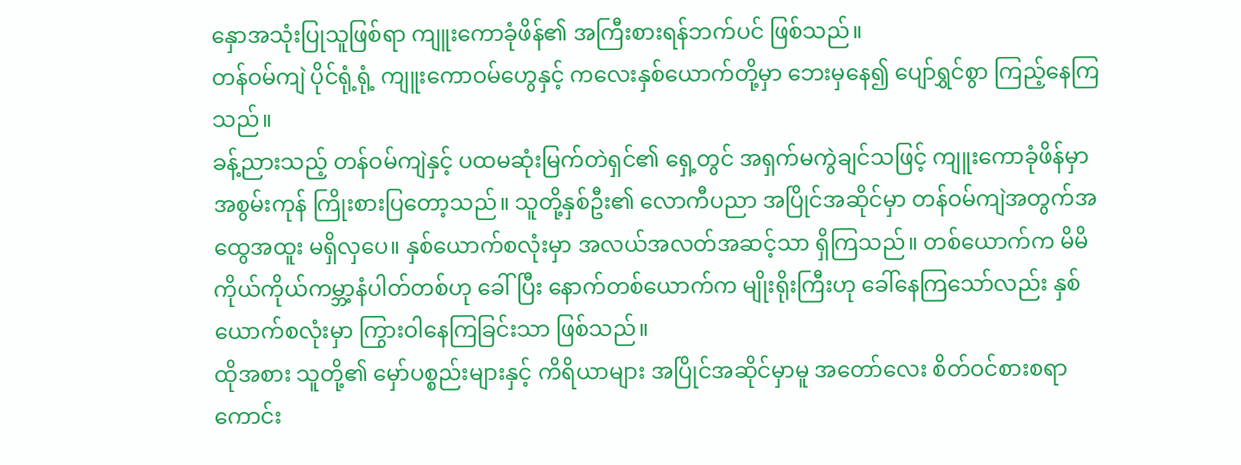နှောအသုံးပြုသူဖြစ်ရာ ကျူးကောခုံဖိန်၏ အကြီးစားရန်ဘက်ပင် ဖြစ်သည်။
တန်ဝမ်ကျဲ ပိုင်ရုံ့ရုံ့ ကျူးကောဝမ်ဟွေနှင့် ကလေးနှစ်ယောက်တို့မှာ ဘေးမှနေ၍ ပျော်ရွှင်စွာ ကြည့်နေကြသည်။
ခန့်ညားသည့် တန်ဝမ်ကျဲနှင့် ပထမဆုံးမြက်တဲရှင်၏ ရှေ့တွင် အရှက်မကွဲချင်သဖြင့် ကျူးကောခုံဖိန်မှာ အစွမ်းကုန် ကြိုးစားပြတော့သည်။ သူတို့နှစ်ဦး၏ လောကီပညာ အပြိုင်အဆိုင်မှာ တန်ဝမ်ကျဲအတွက်အထွေအထူး မရှိလှပေ။ နှစ်ယောက်စလုံးမှာ အလယ်အလတ်အဆင့်သာ ရှိကြသည်။ တစ်ယောက်က မိမိကိုယ်ကိုယ်ကမ္ဘာ့နံပါတ်တစ်ဟု ခေါ်ပြီး နောက်တစ်ယောက်က မျိုးရိုးကြီးဟု ခေါ်နေကြသော်လည်း နှစ်ယောက်စလုံးမှာ ကြွားဝါနေကြခြင်းသာ ဖြစ်သည်။
ထိုအစား သူတို့၏ မှော်ပစ္စည်းများနှင့် ကိရိယာများ အပြိုင်အဆိုင်မှာမူ အတော်လေး စိတ်ဝင်စားစရာ ကောင်း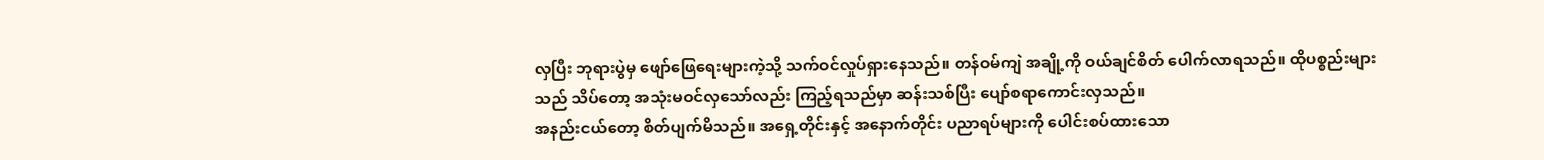လှပြီး ဘုရားပွဲမှ ဖျော်ဖြေရေးများကဲ့သို့ သက်ဝင်လှုပ်ရှားနေသည်။ တန်ဝမ်ကျဲ အချို့ကို ဝယ်ချင်စိတ် ပေါက်လာရသည်။ ထိုပစ္စည်းများသည် သိပ်တော့ အသုံးမဝင်လှသော်လည်း ကြည့်ရသည်မှာ ဆန်းသစ်ပြီး ပျော်စရာကောင်းလှသည်။
အနည်းငယ်တော့ စိတ်ပျက်မိသည်။ အရှေ့တိုင်းနှင့် အနောက်တိုင်း ပညာရပ်များကို ပေါင်းစပ်ထားသော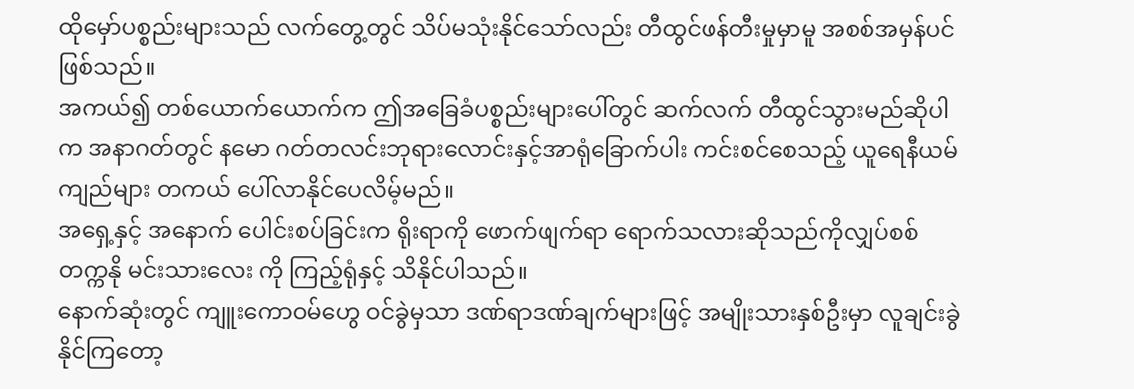ထိုမှော်ပစ္စည်းများသည် လက်တွေ့တွင် သိပ်မသုံးနိုင်သော်လည်း တီထွင်ဖန်တီးမှုမှာမူ အစစ်အမှန်ပင် ဖြစ်သည်။
အကယ်၍ တစ်ယောက်ယောက်က ဤအခြေခံပစ္စည်းများပေါ်တွင် ဆက်လက် တီထွင်သွားမည်ဆိုပါက အနာဂတ်တွင် နမော ဂတ်တလင်းဘုရားလောင်းနှင့်အာရုံခြောက်ပါး ကင်းစင်စေသည့် ယူရေနီယမ်ကျည်များ တကယ် ပေါ်လာနိုင်ပေလိမ့်မည်။
အရှေ့နှင့် အနောက် ပေါင်းစပ်ခြင်းက ရိုးရာကို ဖောက်ဖျက်ရာ ရောက်သလားဆိုသည်ကိုလျှပ်စစ် တက္ကနို မင်းသားလေး ကို ကြည့်ရုံနှင့် သိနိုင်ပါသည်။
နောက်ဆုံးတွင် ကျူးကောဝမ်ဟွေ ဝင်ခွဲမှသာ ဒဏ်ရာဒဏ်ချက်များဖြင့် အမျိုးသားနှစ်ဦးမှာ လူချင်းခွဲနိုင်ကြတော့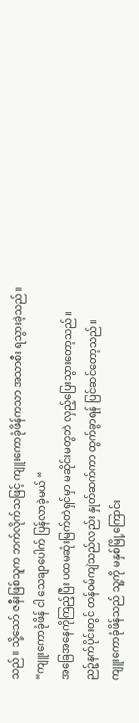သည်။ သို့သော် ဇနီးဖြစ်သူက ဘက်လိုက်သဖြင့် ကျူးကောခုံဖိန်ကသာ အသာစီး ရသွားခဲ့သည်။
“ကျူးကောခုံဖိန် ငါ သေချာပေါက် ပြန်လာခဲ့မယ် “
အခြေအနေကိုကြည့်ပြီး ပထမဆုံးမြက်တဲရှင်မှာ မဆိုင်းမတွဘဲ လှည့်ပြေးသွားတော့သည်။
ညဉ့်နက်ပိုင်းတွင် တန်ဝမ်ကျဲသည်လည်း နှုတ်ဆက်ကာ ထွက်ခွာရန် ပြင်ဆင်တော့သည်။
ကျူးကောခုံဖိန်သည် သူ့ကို မနှစ်မြို့ကြောင်း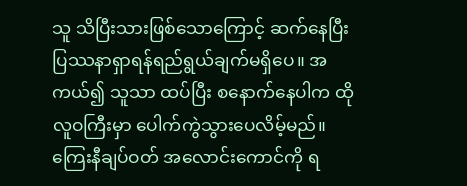သူ သိပြီးသားဖြစ်သောကြောင့် ဆက်နေပြီး ပြဿနာရှာရန်ရည်ရွယ်ချက်မရှိပေ။ အကယ်၍ သူသာ ထပ်ပြီး စနောက်နေပါက ထိုလူဝကြီးမှာ ပေါက်ကွဲသွားပေလိမ့်မည်။
ကြေးနီချပ်ဝတ် အလောင်းကောင်ကို ရ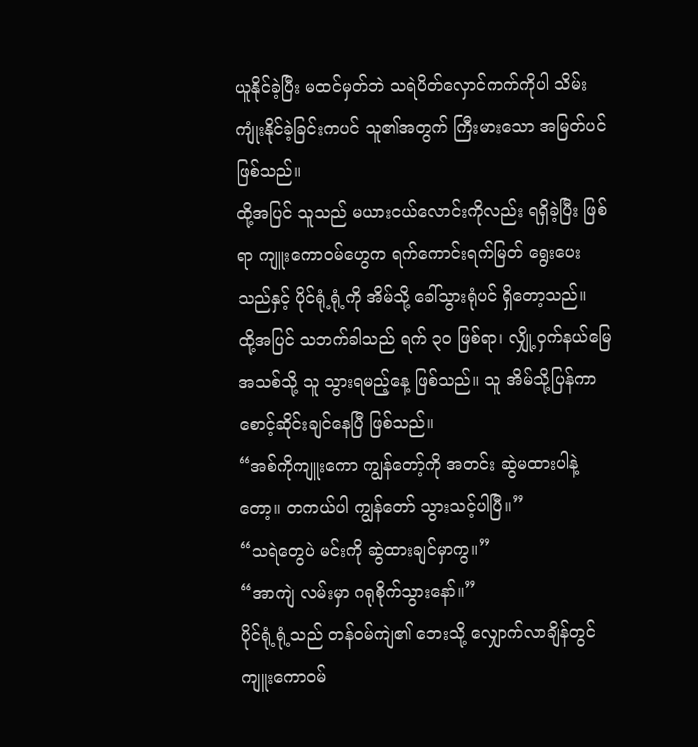ယူနိုင်ခဲ့ပြီး မထင်မှတ်ဘဲ သရဲပိတ်လှောင်ကက်ကိုပါ သိမ်းကျုံးနိုင်ခဲ့ခြင်းကပင် သူ၏အတွက် ကြီးမားသော အမြတ်ပင် ဖြစ်သည်။
ထို့အပြင် သူသည် မယားငယ်လောင်းကိုလည်း ရရှိခဲ့ပြီး ဖြစ်ရာ ကျူးကောဝမ်ဟွေက ရက်ကောင်းရက်မြတ် ရွေးပေးသည်နှင့် ပိုင်ရုံ့ရုံ့ကို အိမ်သို့ ခေါ်သွားရုံပင် ရှိတော့သည်။
ထို့အပြင် သဘက်ခါသည် ရက် ၃၀ ဖြစ်ရာ၊ လျှို့ဝှက်နယ်မြေ အသစ်သို့ သူ သွားရမည့်နေ့ ဖြစ်သည်။ သူ အိမ်သို့ပြန်ကာ စောင့်ဆိုင်းချင်နေပြီ ဖြစ်သည်။
“အစ်ကိုကျူးကော ကျွန်တော့်ကို အတင်း ဆွဲမထားပါနဲ့တော့။ တကယ်ပါ ကျွန်တော် သွားသင့်ပါပြီ။”
“သရဲတွေပဲ မင်းကို ဆွဲထားချင်မှာကွ။”
“အာကျဲ လမ်းမှာ ဂရုစိုက်သွားနော်။”
ပိုင်ရုံ့ရုံ့သည် တန်ဝမ်ကျဲ၏ ဘေးသို့ လျှောက်လာချိန်တွင်ကျူးကောဝမ်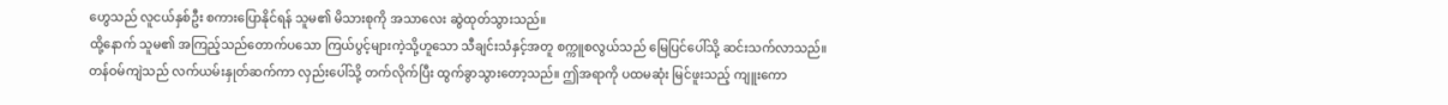ဟွေသည် လူငယ်နှစ်ဦး စကားပြောနိုင်ရန် သူမ၏ မိသားစုကို အသာလေး ဆွဲထုတ်သွားသည်။
ထို့နောက် သူမ၏ အကြည့်သည်တောက်ပသော ကြယ်ပွင့်များကဲ့သို့ဟူသော သီချင်းသံနှင့်အတူ စက္ကူစလွယ်သည် မြေပြင်ပေါ်သို့ ဆင်းသက်လာသည်။
တန်ဝမ်ကျဲသည် လက်ယမ်းနှုတ်ဆက်ကာ လှည်းပေါ်သို့ တက်လိုက်ပြီး ထွက်ခွာသွားတော့သည်။ ဤအရာကို ပထမဆုံး မြင်ဖူးသည့် ကျူးကော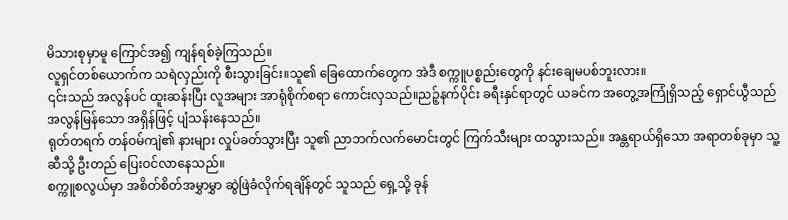မိသားစုမှာမူ ကြောင်အ၍ ကျန်ရစ်ခဲ့ကြသည်။
လူရှင်တစ်ယောက်က သရဲလှည်းကို စီးသွားခြင်း။သူ၏ ခြေထောက်တွေက အဲဒီ စက္ကူပစ္စည်းတွေကို နင်းချေမပစ်ဘူးလား။
၎င်းသည် အလွန်ပင် ထူးဆန်းပြီး လူအများ အာရုံစိုက်စရာ ကောင်းလှသည်။ညဉ့်နက်ပိုင်း ခရီးနှင်ရာတွင် ယခင်က အတွေ့အကြုံရှိသည့် ရှောင်ယွီသည် အလွန်မြန်သော အရှိန်ဖြင့် ပျံသန်းနေသည်။
ရုတ်တရက် တန်ဝမ်ကျဲ၏ နားများ လှုပ်ခတ်သွားပြီး သူ၏ ညာဘက်လက်မောင်းတွင် ကြက်သီးများ ထသွားသည်။ အန္တရာယ်ရှိသော အရာတစ်ခုမှာ သူ့ဆီသို့ ဦးတည် ပြေးဝင်လာနေသည်။
စက္ကူစလွယ်မှာ အစိတ်စိတ်အမွှာမွှာ ဆွဲဖြဲခံလိုက်ရချိန်တွင် သူသည် ရှေ့သို့ ခုန်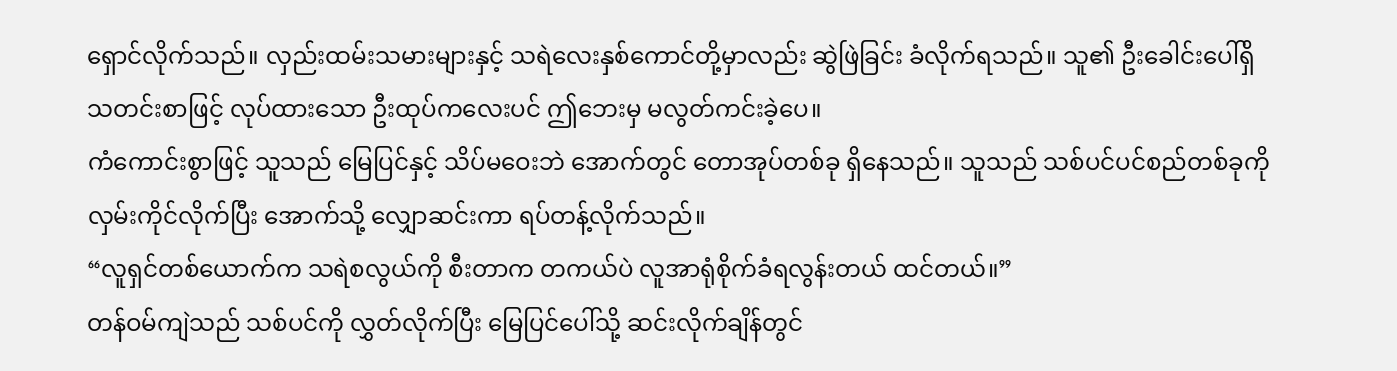ရှောင်လိုက်သည်။ လှည်းထမ်းသမားများနှင့် သရဲလေးနှစ်ကောင်တို့မှာလည်း ဆွဲဖြဲခြင်း ခံလိုက်ရသည်။ သူ၏ ဦးခေါင်းပေါ်ရှိ သတင်းစာဖြင့် လုပ်ထားသော ဦးထုပ်ကလေးပင် ဤဘေးမှ မလွတ်ကင်းခဲ့ပေ။
ကံကောင်းစွာဖြင့် သူသည် မြေပြင်နှင့် သိပ်မဝေးဘဲ အောက်တွင် တောအုပ်တစ်ခု ရှိနေသည်။ သူသည် သစ်ပင်ပင်စည်တစ်ခုကို လှမ်းကိုင်လိုက်ပြီး အောက်သို့ လျှောဆင်းကာ ရပ်တန့်လိုက်သည်။
“လူရှင်တစ်ယောက်က သရဲစလွယ်ကို စီးတာက တကယ်ပဲ လူအာရုံစိုက်ခံရလွန်းတယ် ထင်တယ်။”
တန်ဝမ်ကျဲသည် သစ်ပင်ကို လွှတ်လိုက်ပြီး မြေပြင်ပေါ်သို့ ဆင်းလိုက်ချိန်တွင်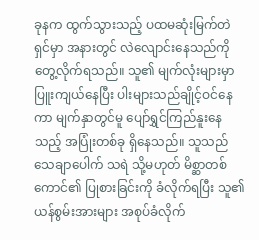ခုနက ထွက်သွားသည့် ပထမဆုံးမြက်တဲရှင်မှာ အနားတွင် လဲလျောင်းနေသည်ကို တွေ့လိုက်ရသည်။ သူ၏ မျက်လုံးများမှာ ပြူးကျယ်နေပြီး ပါးများသည်ချိုင့်ဝင်နေကာ မျက်နှာတွင်မူ ပျော်ရွှင်ကြည်နူးနေသည့် အပြုံးတစ်ခု ရှိနေသည်။ သူသည် သေချာပေါက် သရဲ သို့မဟုတ် မိစ္ဆာတစ်ကောင်၏ ပြုစားခြင်းကို ခံလိုက်ရပြီး သူ၏ ယန်စွမ်းအားများ အစုပ်ခံလိုက်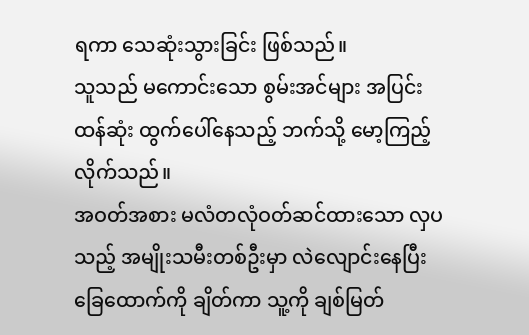ရကာ သေဆုံးသွားခြင်း ဖြစ်သည်။
သူသည် မကောင်းသော စွမ်းအင်များ အပြင်းထန်ဆုံး ထွက်ပေါ်နေသည့် ဘက်သို့ မော့ကြည့်လိုက်သည်။
အဝတ်အစား မလံတလုံဝတ်ဆင်ထားသော လှပသည့် အမျိုးသမီးတစ်ဦးမှာ လဲလျောင်းနေပြီး ခြေထောက်ကို ချိတ်ကာ သူ့ကို ချစ်မြတ်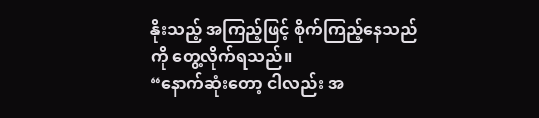နိုးသည့် အကြည့်ဖြင့် စိုက်ကြည့်နေသည်ကို တွေ့လိုက်ရသည်။
“နောက်ဆုံးတော့ ငါလည်း အ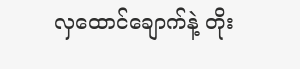လှထောင်ချောက်နဲ့ တိုး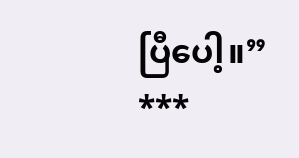ပြီပေါ့။”
***